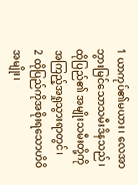1 ယာကုပ်၏မယား၊ လေအာဘွားမြင်သောသမီးဒိနသည်၊ ထိုပြည်၏ အမျိုးသမီးတို့ကို အကြည့်အရှုသွားရာတွင်၊
2 ထိုပြည်ကိုအစိုးရသောဟိဝိအမျိုး၊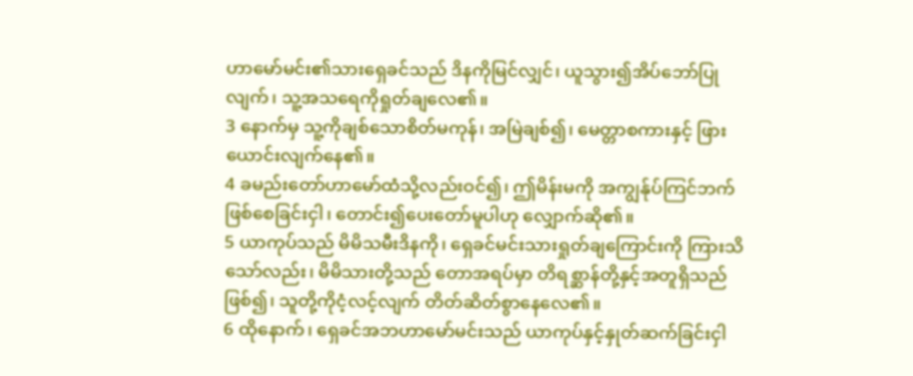ဟာမော်မင်း၏သားရှေခင်သည် ဒိနကိုမြင်လျှင်၊ ယူသွား၍အိပ်ဘော်ပြုလျက်၊ သူ့အသရေကိုရှုတ်ချလေ၏။
3 နောက်မှ သူ့ကိုချစ်သောစိတ်မကုန်၊ အမြဲချစ်၍၊ မေတ္တာစကားနှင့် ဖြားယောင်းလျက်နေ၏။
4 ခမည်းတော်ဟာမော်ထံသို့လည်းဝင်၍၊ ဤမိန်းမကို အကျွန်ုပ်ကြင်ဘက်ဖြစ်စေခြင်းငှါ၊ တောင်း၍ပေးတော်မူပါဟု လျှောက်ဆို၏။
5 ယာကုပ်သည် မိမိသမီးဒိနကို၊ ရှေခင်မင်းသားရှုတ်ချကြောင်းကို ကြားသိသော်လည်း၊ မိမိသားတို့သည် တောအရပ်မှာ တိရစ္ဆာန်တို့နှင့်အတူရှိသည်ဖြစ်၍၊ သူတို့ကိုငံ့လင့်လျက် တိတ်ဆိတ်စွာနေလေ၏။
6 ထိုနောက်၊ ရှေခင်အဘဟာမော်မင်းသည် ယာကုပ်နှင့်နှုတ်ဆက်ခြင်းငှါ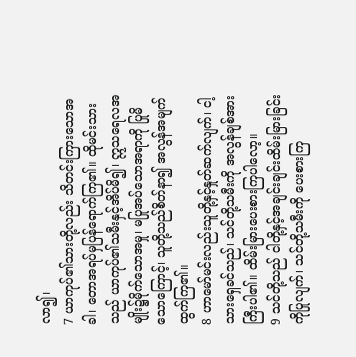လာ၍၊
7 ယာကုပ်၏သားတို့လည်း သိတင်းကြားသောအခါ၊ တောအရပ်မှပြန်ရောက်ကြ၏။ ထိုမင်းသားသည် ယာကုပ်၏သမီးနှင့်အိပ်မိ၍၊ ဣသရေလအမျိုး၌မိုက်သောအမှု၊ မပြုအပ်သောအရာကို ပြုမိသောကြောင့်၊ သူတို့သည်စိတ်နာ၍ အလွန်အမျက်ထွက်ကြ၏။
8 ဟာမော်မင်းလည်းသူတို့နှင့်နှုတ်ဆက်လျက်၊ ငါ့သားရှေခင်သည်၊ သင်တို့သမီးကို အလွန်ချစ်အားကြီးပါ၏။ ထိမ်းမြားပေးစားကြပါလော့။
9 သင်တို့သည် ငါတို့နှင့်အချင်းချင်းထိမ်းမြားခြင်းကိုပြုလျက်၊ သင်တို့သမီးကို ပေးစားကြ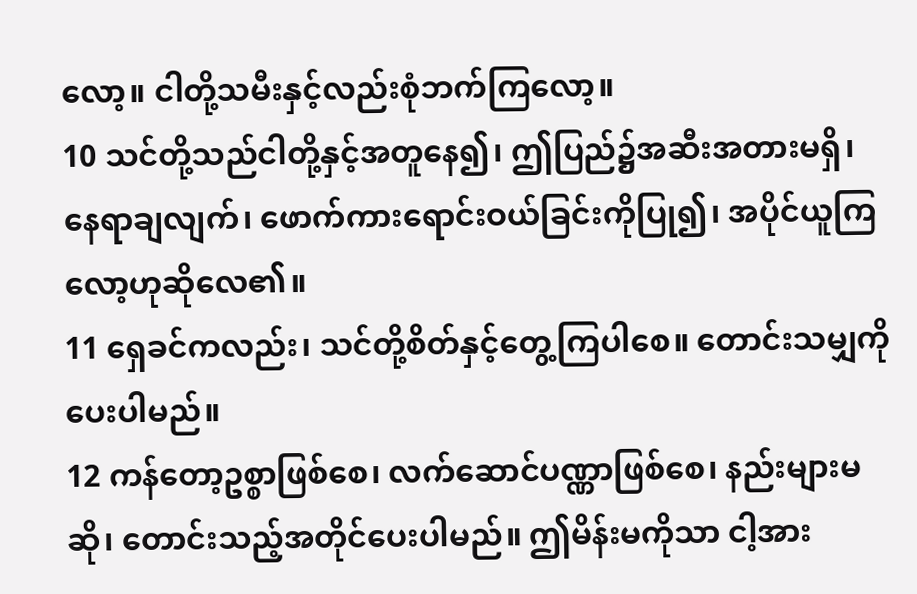လော့။ ငါတို့သမီးနှင့်လည်းစုံဘက်ကြလော့။
10 သင်တို့သည်ငါတို့နှင့်အတူနေ၍၊ ဤပြည်၌အဆီးအတားမရှိ၊ နေရာချလျက်၊ ဖောက်ကားရောင်းဝယ်ခြင်းကိုပြု၍၊ အပိုင်ယူကြလော့ဟုဆိုလေ၏။
11 ရှေခင်ကလည်း၊ သင်တို့စိတ်နှင့်တွေ့ကြပါစေ။ တောင်းသမျှကိုပေးပါမည်။
12 ကန်တော့ဥစ္စာဖြစ်စေ၊ လက်ဆောင်ပဏ္ဏာဖြစ်စေ၊ နည်းများမဆို၊ တောင်းသည့်အတိုင်ပေးပါမည်။ ဤမိန်းမကိုသာ ငါ့အား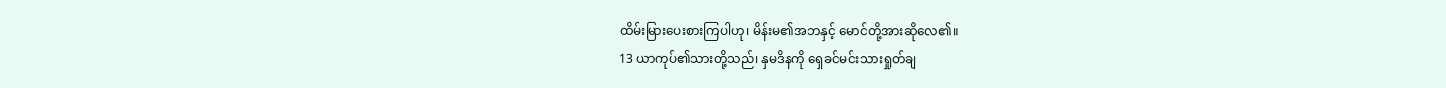ထိမ်းမြားပေးစားကြပါဟု၊ မိန်းမ၏အဘနှင့် မောင်တို့အားဆိုလေ၏။
13 ယာကုပ်၏သားတို့သည်၊ နှမဒိနကို ရှေခင်မင်းသားရှုတ်ချ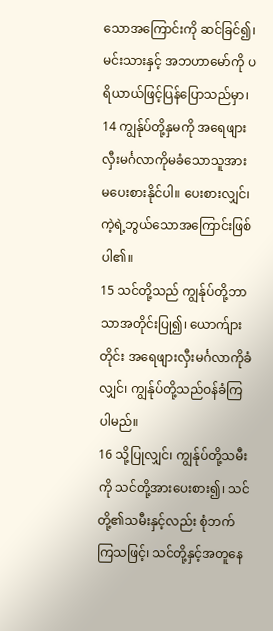သောအကြောင်းကို ဆင်ခြင်၍၊ မင်းသားနှင့် အဘဟာမော်ကို ပရိယာယ်ဖြင့်ပြန်ပြောသည်မှာ၊
14 ကျွန်ုပ်တို့နှမကို အရေဖျားလှီးမင်္ဂလာကိုမခံသောသူအား မပေးစားနိုင်ပါ။ ပေးစားလျှင်၊ ကဲ့ရဲ့ဘွယ်သောအကြောင်းဖြစ်ပါ၏။
15 သင်တို့သည် ကျွန်ုပ်တို့ဘာသာအတိုင်းပြု၍၊ ယောက်ျားတိုင်း အရေဖျားလှီးမင်္ဂလာကိုခံလျှင်၊ ကျွန်ုပ်တို့သည်ဝန်ခံကြပါမည်။
16 သို့ပြုလျှင်၊ ကျွန်ုပ်တို့သမီးကို သင်တို့အားပေးစား၍၊ သင်တို့၏သမီးနှင့်လည်း စုံဘက်ကြသဖြင့်၊ သင်တို့နှင့်အတူနေ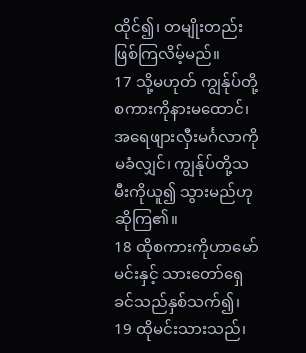ထိုင်၍၊ တမျိုးတည်းဖြစ်ကြလိမ့်မည်။
17 သို့မဟုတ် ကျွန်ုပ်တို့စကားကိုနားမထောင်၊ အရေဖျားလှီးမင်္ဂလာကိုမခံလျှင်၊ ကျွန်ုပ်တို့သမီးကိုယူ၍ သွားမည်ဟုဆိုကြ၏။
18 ထိုစကားကိုဟာမော်မင်းနှင့် သားတော်ရှေခင်သည်နှစ်သက်၍၊
19 ထိုမင်းသားသည်၊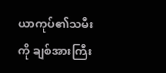ယာကုပ်၏သမီးကို ချစ်အားကြီး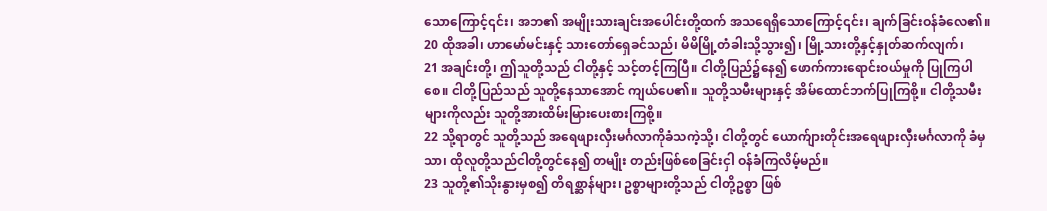သောကြောင့်၎င်း၊ အဘ၏ အမျိုးသားချင်းအပေါင်းတို့ထက် အသရေရှိသောကြောင့်၎င်း၊ ချက်ခြင်းဝန်ခံလေ၏။
20 ထိုအခါ၊ ဟာမော်မင်းနှင့် သားတော်ရှေခင်သည်၊ မိမိမြို့တံခါးသို့သွား၍၊ မြို့သားတို့နှင့်နှုတ်ဆက်လျက်၊
21 အချင်းတို့၊ ဤသူတို့သည် ငါတို့နှင့် သင့်တင့်ကြပြီ။ ငါတို့ပြည်၌နေ၍ ဖောက်ကားရောင်းဝယ်မှုကို ပြုကြပါစေ။ ငါတို့ပြည်သည် သူတို့နေသာအောင် ကျယ်ပေ၏။ သူတို့သမီးများနှင့် အိမ်ထောင်ဘက်ပြုကြစို့။ ငါတို့သမီးများကိုလည်း သူတို့အားထိမ်းမြားပေးစားကြစို့။
22 သို့ရာတွင် သူတို့သည် အရေဖျားလှီးမင်္ဂလာကိုခံသကဲ့သို့၊ ငါတို့တွင် ယောက်ျားတိုင်းအရေဖျားလှီးမင်္ဂလာကို ခံမှသာ၊ ထိုလူတို့သည်ငါတို့တွင်နေ၍ တမျိုး တည်းဖြစ်စေခြင်းငှါ ဝန်ခံကြလိမ့်မည်။
23 သူတို့၏သိုးနွားမှစ၍ တိရစ္ဆာန်များ၊ ဥစ္စာများတို့သည် ငါတို့ဥစ္စာ ဖြစ်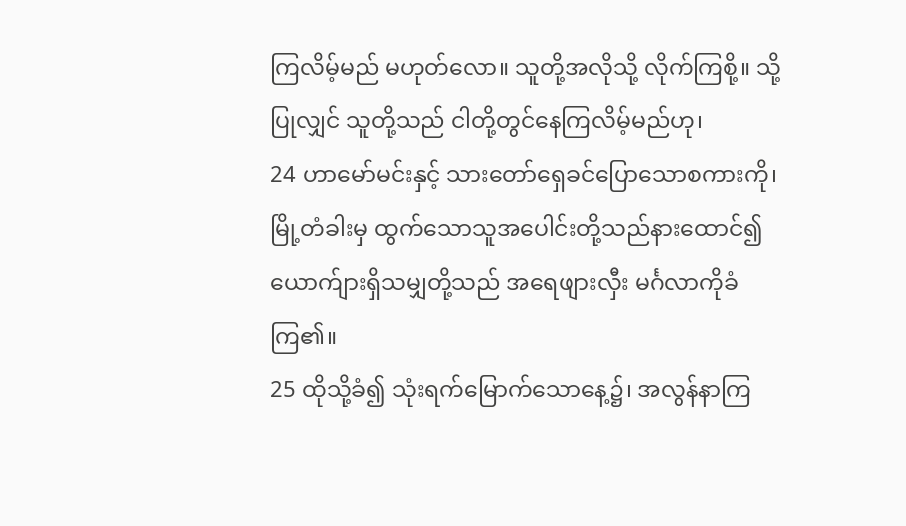ကြလိမ့်မည် မဟုတ်လော။ သူတို့အလိုသို့ လိုက်ကြစို့။ သို့ပြုလျှင် သူတို့သည် ငါတို့တွင်နေကြလိမ့်မည်ဟု၊
24 ဟာမော်မင်းနှင့် သားတော်ရှေခင်ပြောသောစကားကို၊ မြို့တံခါးမှ ထွက်သောသူအပေါင်းတို့သည်နားထောင်၍ ယောက်ျားရှိသမျှတို့သည် အရေဖျားလှီး မင်္ဂလာကိုခံကြ၏။
25 ထိုသို့ခံ၍ သုံးရက်မြောက်သောနေ့၌၊ အလွန်နာကြ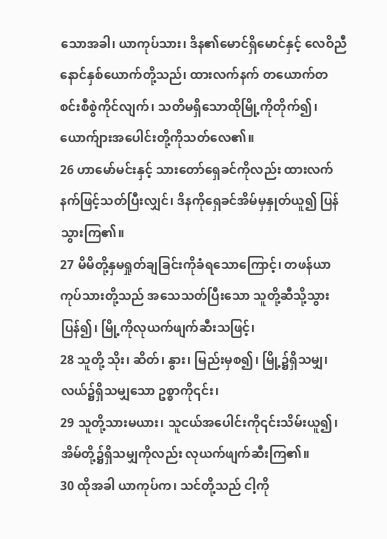သောအခါ၊ ယာကုပ်သား၊ ဒိန၏မောင်ရှိမောင်နှင့် လေဝိညီနောင်နှစ်ယောက်တို့သည်၊ ထားလက်နက် တယောက်တစင်းစီစွဲကိုင်လျက်၊ သတိမရှိသောထိုမြို့ကိုတိုက်၍၊ ယောက်ျားအပေါင်းတို့ကိုသတ်လေ၏။
26 ဟာမော်မင်းနှင့် သားတော်ရှေခင်ကိုလည်း ထားလက်နက်ဖြင့်သတ်ပြီးလျှင်၊ ဒိနကိုရှေခင်အိမ်မှနှုတ်ယူ၍ ပြန်သွားကြ၏။
27 မိမိတို့နှမရှုတ်ချခြင်းကိုခံရသောကြောင့်၊ တဖန်ယာကုပ်သားတို့သည် အသေသတ်ပြီးသော သူတို့ဆီသို့သွားပြန်၍၊ မြို့ကိုလုယက်ဖျက်ဆီးသဖြင့်၊
28 သူတို့ သိုး၊ ဆိတ်၊ နွား၊ မြည်းမှစ၍၊ မြို့၌ရှိသမျှ၊ လယ်၌ရှိသမျှသော ဥစ္စာကို၎င်း၊
29 သူတို့သားမယား၊ သူငယ်အပေါင်းကို၎င်းသိမ်းယူ၍၊ အိမ်တို့၌ရှိသမျှကိုလည်း လုယက်ဖျက်ဆီးကြ၏။
30 ထိုအခါ ယာကုပ်က၊ သင်တို့သည် ငါ့ကို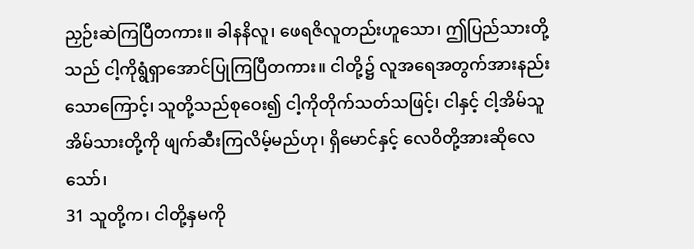ညှဉ်းဆဲကြပြီတကား။ ခါနနိလူ၊ ဖေရဇိလူတည်းဟူသော၊ ဤပြည်သားတို့သည် ငါ့ကိုရွံရှာအောင်ပြုကြပြီတကား။ ငါတို့၌ လူအရေအတွက်အားနည်းသောကြောင့်၊ သူတို့သည်စုဝေး၍ ငါ့ကိုတိုက်သတ်သဖြင့်၊ ငါနှင့် ငါ့အိမ်သူအိမ်သားတို့ကို ဖျက်ဆီးကြလိမ့်မည်ဟု၊ ရှိမောင်နှင့် လေဝိတို့အားဆိုလေသော်၊
31 သူတို့က၊ ငါတို့နှမကို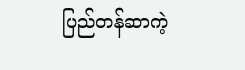ပြည်တန်ဆာကဲ့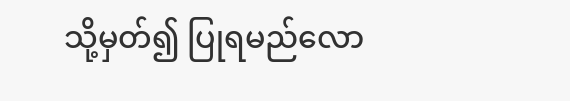သို့မှတ်၍ ပြုရမည်လော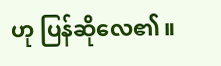ဟု ပြန်ဆိုလေ၏။